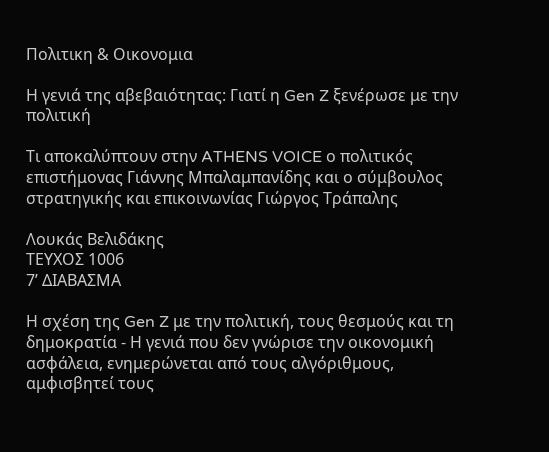Πολιτικη & Οικονομια

Η γενιά της αβεβαιότητας: Γιατί η Gen Z ξενέρωσε με την πολιτική

Τι αποκαλύπτουν στην ATHENS VOICE ο πολιτικός επιστήμονας Γιάννης Μπαλαμπανίδης και ο σύμβουλος στρατηγικής και επικοινωνίας Γιώργος Τράπαλης

Λουκάς Βελιδάκης
ΤΕΥΧΟΣ 1006
7’ ΔΙΑΒΑΣΜΑ

Η σχέση της Gen Z με την πολιτική, τους θεσμούς και τη δημοκρατία - Η γενιά που δεν γνώρισε την οικονομική ασφάλεια, ενημερώνεται από τους αλγόριθμους, αμφισβητεί τους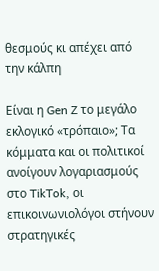θεσμούς κι απέχει από την κάλπη

Είναι η Gen Z το μεγάλο εκλογικό «τρόπαιο»; Τα κόμματα και οι πολιτικοί ανοίγουν λογαριασμούς στο TikTok, οι επικοινωνιολόγοι στήνουν στρατηγικές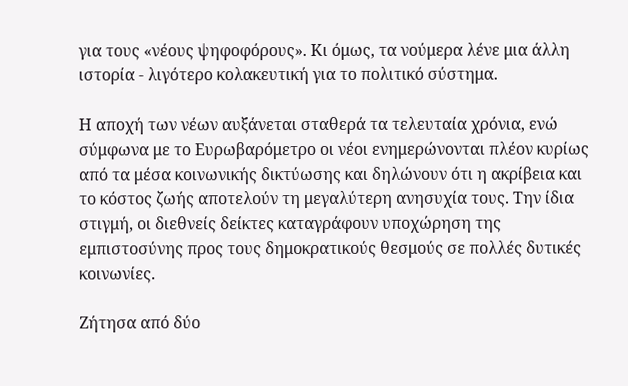για τους «νέους ψηφοφόρους». Κι όμως, τα νούμερα λένε μια άλλη ιστορία - λιγότερο κολακευτική για το πολιτικό σύστημα.

Η αποχή των νέων αυξάνεται σταθερά τα τελευταία χρόνια, ενώ σύμφωνα με το Ευρωβαρόμετρο οι νέοι ενημερώνονται πλέον κυρίως από τα μέσα κοινωνικής δικτύωσης και δηλώνουν ότι η ακρίβεια και το κόστος ζωής αποτελούν τη μεγαλύτερη ανησυχία τους. Την ίδια στιγμή, οι διεθνείς δείκτες καταγράφουν υποχώρηση της εμπιστοσύνης προς τους δημοκρατικούς θεσμούς σε πολλές δυτικές κοινωνίες.

Ζήτησα από δύο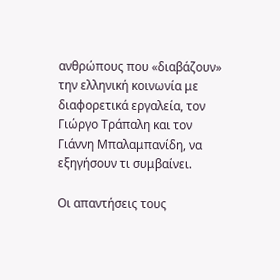ανθρώπους που «διαβάζουν» την ελληνική κοινωνία με διαφορετικά εργαλεία, τον Γιώργο Τράπαλη και τον Γιάννη Μπαλαμπανίδη, να εξηγήσουν τι συμβαίνει.

Οι απαντήσεις τους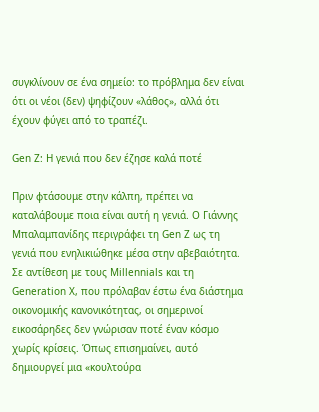συγκλίνουν σε ένα σημείο: το πρόβλημα δεν είναι ότι οι νέοι (δεν) ψηφίζουν «λάθος», αλλά ότι έχουν φύγει από το τραπέζι.

Gen Z: Η γενιά που δεν έζησε καλά ποτέ

Πριν φτάσουμε στην κάλπη, πρέπει να καταλάβουμε ποια είναι αυτή η γενιά. Ο Γιάννης Μπαλαμπανίδης περιγράφει τη Gen Z ως τη γενιά που ενηλικιώθηκε μέσα στην αβεβαιότητα. Σε αντίθεση με τους Millennials και τη Generation X, που πρόλαβαν έστω ένα διάστημα οικονομικής κανονικότητας, οι σημερινοί εικοσάρηδες δεν γνώρισαν ποτέ έναν κόσμο χωρίς κρίσεις. Όπως επισημαίνει, αυτό δημιουργεί μια «κουλτούρα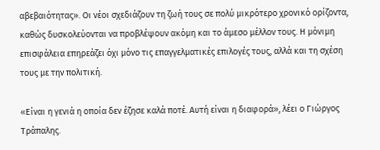αβεβαιότητας». Οι νέοι σχεδιάζουν τη ζωή τους σε πολύ μικρότερο χρονικό ορίζοντα, καθώς δυσκολεύονται να προβλέψουν ακόμη και το άμεσο μέλλον τους. Η μόνιμη επισφάλεια επηρεάζει όχι μόνο τις επαγγελματικές επιλογές τους, αλλά και τη σχέση τους με την πολιτική.

«Είναι η γενιά η οποία δεν έζησε καλά ποτέ. Αυτή είναι η διαφορά», λέει ο Γιώργος Τράπαλης.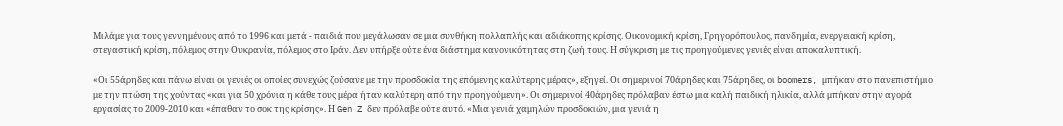Μιλάμε για τους γεννημένους από το 1996 και μετά - παιδιά που μεγάλωσαν σε μια συνθήκη πολλαπλής και αδιάκοπης κρίσης. Οικονομική κρίση, Γρηγορόπουλος, πανδημία, ενεργειακή κρίση, στεγαστική κρίση, πόλεμος στην Ουκρανία, πόλεμος στο Ιράν. Δεν υπήρξε ούτε ένα διάστημα κανονικότητας στη ζωή τους. Η σύγκριση με τις προηγούμενες γενιές είναι αποκαλυπτική.

«Οι 55άρηδες και πάνω είναι οι γενιές οι οποίες συνεχώς ζούσανε με την προσδοκία της επόμενης καλύτερης μέρας», εξηγεί. Οι σημερινοί 70άρηδες και 75άρηδες, οι boomers, μπήκαν στο πανεπιστήμιο με την πτώση της χούντας «και για 50 χρόνια η κάθε τους μέρα ήταν καλύτερη από την προηγούμενη». Οι σημερινοί 40άρηδες πρόλαβαν έστω μια καλή παιδική ηλικία, αλλά μπήκαν στην αγορά εργασίας το 2009-2010 και «έπαθαν το σοκ της κρίσης». Η Gen Z δεν πρόλαβε ούτε αυτό. «Μια γενιά χαμηλών προσδοκιών, μια γενιά η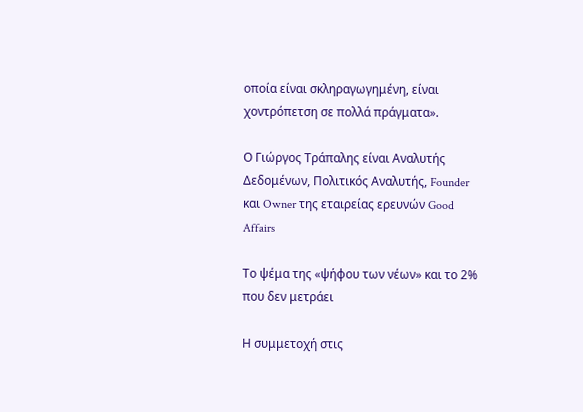οποία είναι σκληραγωγημένη, είναι χοντρόπετση σε πολλά πράγματα».

Ο Γιώργος Τράπαλης είναι Αναλυτής Δεδομένων, Πολιτικός Αναλυτής, Founder και Owner της εταιρείας ερευνών Good Affairs

Το ψέμα της «ψήφου των νέων» και το 2% που δεν μετράει

Η συμμετοχή στις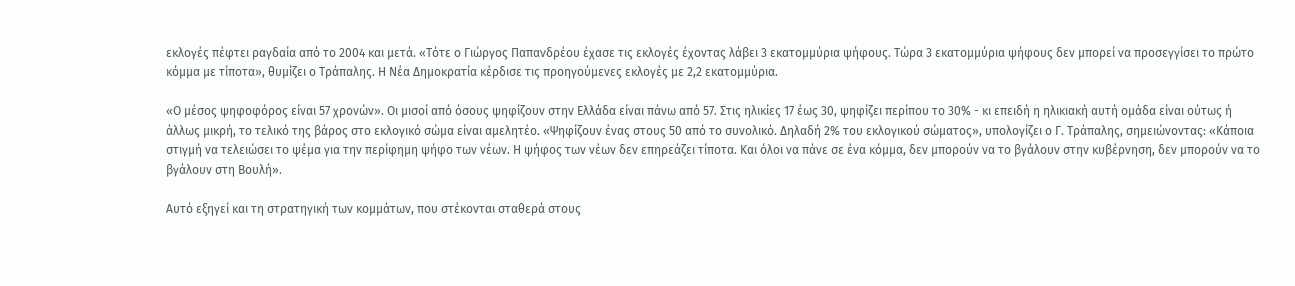εκλογές πέφτει ραγδαία από το 2004 και μετά. «Τότε ο Γιώργος Παπανδρέου έχασε τις εκλογές έχοντας λάβει 3 εκατομμύρια ψήφους. Τώρα 3 εκατομμύρια ψήφους δεν μπορεί να προσεγγίσει το πρώτο κόμμα με τίποτα», θυμίζει ο Τράπαλης. Η Νέα Δημοκρατία κέρδισε τις προηγούμενες εκλογές με 2,2 εκατομμύρια.

«Ο μέσος ψηφοφόρος είναι 57 χρονών». Οι μισοί από όσους ψηφίζουν στην Ελλάδα είναι πάνω από 57. Στις ηλικίες 17 έως 30, ψηφίζει περίπου το 30% - κι επειδή η ηλικιακή αυτή ομάδα είναι ούτως ή άλλως μικρή, το τελικό της βάρος στο εκλογικό σώμα είναι αμελητέο. «Ψηφίζουν ένας στους 50 από το συνολικό. Δηλαδή 2% του εκλογικού σώματος», υπολογίζει ο Γ. Τράπαλης, σημειώνοντας: «Κάποια στιγμή να τελειώσει το ψέμα για την περίφημη ψήφο των νέων. Η ψήφος των νέων δεν επηρεάζει τίποτα. Και όλοι να πάνε σε ένα κόμμα, δεν μπορούν να το βγάλουν στην κυβέρνηση, δεν μπορούν να το βγάλουν στη Βουλή».

Αυτό εξηγεί και τη στρατηγική των κομμάτων, που στέκονται σταθερά στους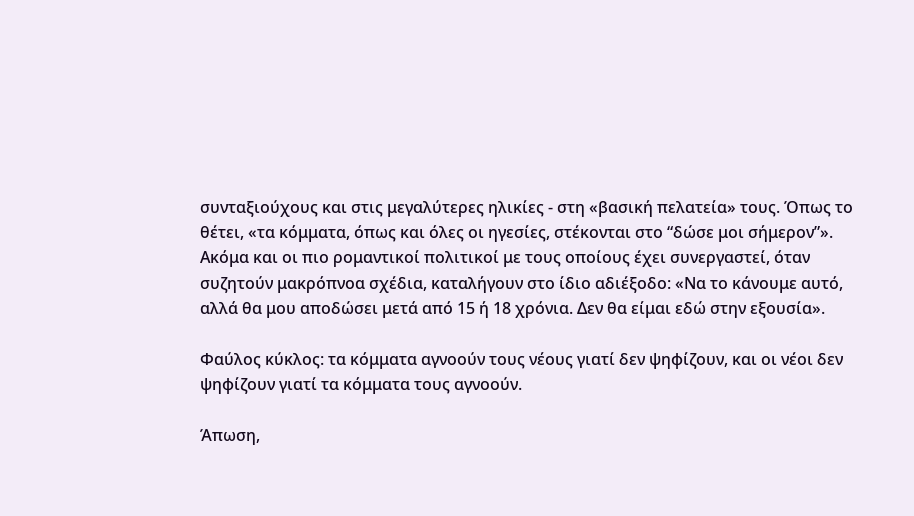συνταξιούχους και στις μεγαλύτερες ηλικίες - στη «βασική πελατεία» τους. Όπως το θέτει, «τα κόμματα, όπως και όλες οι ηγεσίες, στέκονται στο “δώσε μοι σήμερον”». Ακόμα και οι πιο ρομαντικοί πολιτικοί με τους οποίους έχει συνεργαστεί, όταν συζητούν μακρόπνοα σχέδια, καταλήγουν στο ίδιο αδιέξοδο: «Να το κάνουμε αυτό, αλλά θα μου αποδώσει μετά από 15 ή 18 χρόνια. Δεν θα είμαι εδώ στην εξουσία».

Φαύλος κύκλος: τα κόμματα αγνοούν τους νέους γιατί δεν ψηφίζουν, και οι νέοι δεν ψηφίζουν γιατί τα κόμματα τους αγνοούν.

Άπωση,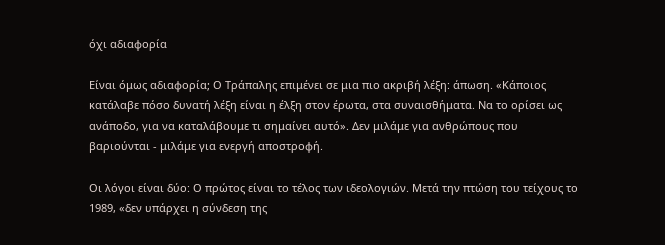όχι αδιαφορία

Είναι όμως αδιαφορία; Ο Τράπαλης επιμένει σε μια πιο ακριβή λέξη: άπωση. «Κάποιος κατάλαβε πόσο δυνατή λέξη είναι η έλξη στον έρωτα, στα συναισθήματα. Να το ορίσει ως ανάποδο, για να καταλάβουμε τι σημαίνει αυτό». Δεν μιλάμε για ανθρώπους που βαριούνται - μιλάμε για ενεργή αποστροφή.

Οι λόγοι είναι δύο: Ο πρώτος είναι το τέλος των ιδεολογιών. Μετά την πτώση του τείχους το 1989, «δεν υπάρχει η σύνδεση της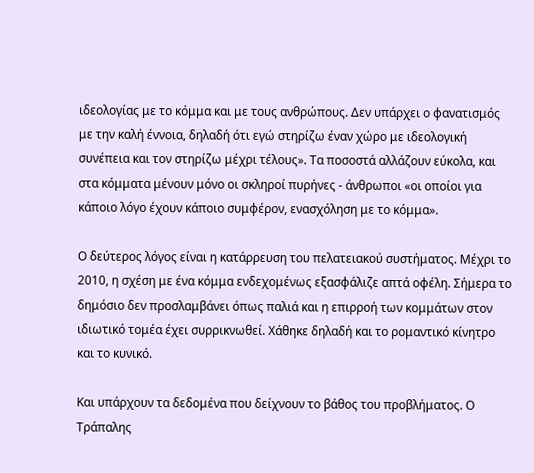ιδεολογίας με το κόμμα και με τους ανθρώπους. Δεν υπάρχει ο φανατισμός με την καλή έννοια, δηλαδή ότι εγώ στηρίζω έναν χώρο με ιδεολογική συνέπεια και τον στηρίζω μέχρι τέλους». Τα ποσοστά αλλάζουν εύκολα, και στα κόμματα μένουν μόνο οι σκληροί πυρήνες - άνθρωποι «οι οποίοι για κάποιο λόγο έχουν κάποιο συμφέρον, ενασχόληση με το κόμμα».

Ο δεύτερος λόγος είναι η κατάρρευση του πελατειακού συστήματος. Μέχρι το 2010, η σχέση με ένα κόμμα ενδεχομένως εξασφάλιζε απτά οφέλη. Σήμερα το δημόσιο δεν προσλαμβάνει όπως παλιά και η επιρροή των κομμάτων στον ιδιωτικό τομέα έχει συρρικνωθεί. Χάθηκε δηλαδή και το ρομαντικό κίνητρο και το κυνικό.

Και υπάρχουν τα δεδομένα που δείχνουν το βάθος του προβλήματος. Ο Τράπαλης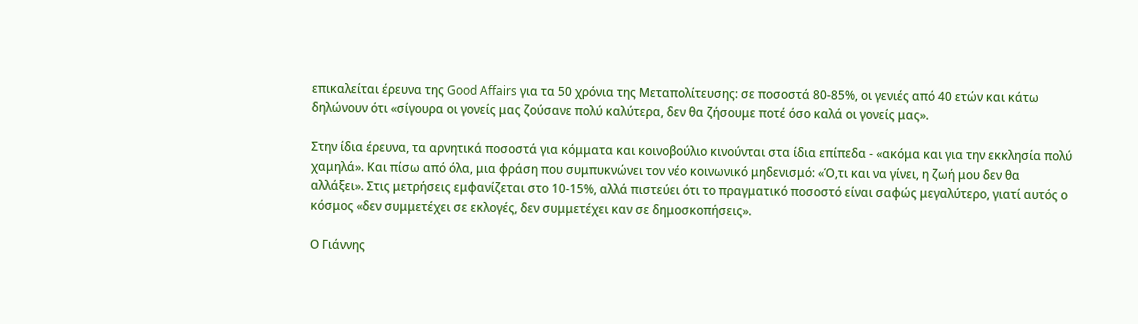επικαλείται έρευνα της Good Affairs για τα 50 χρόνια της Μεταπολίτευσης: σε ποσοστά 80-85%, οι γενιές από 40 ετών και κάτω δηλώνουν ότι «σίγουρα οι γονείς μας ζούσανε πολύ καλύτερα, δεν θα ζήσουμε ποτέ όσο καλά οι γονείς μας».

Στην ίδια έρευνα, τα αρνητικά ποσοστά για κόμματα και κοινοβούλιο κινούνται στα ίδια επίπεδα - «ακόμα και για την εκκλησία πολύ χαμηλά». Και πίσω από όλα, μια φράση που συμπυκνώνει τον νέο κοινωνικό μηδενισμό: «Ό,τι και να γίνει, η ζωή μου δεν θα αλλάξει». Στις μετρήσεις εμφανίζεται στο 10-15%, αλλά πιστεύει ότι το πραγματικό ποσοστό είναι σαφώς μεγαλύτερο, γιατί αυτός ο κόσμος «δεν συμμετέχει σε εκλογές, δεν συμμετέχει καν σε δημοσκοπήσεις».

Ο Γιάννης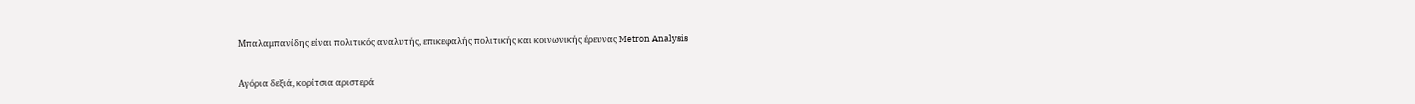Μπαλαμπανίδης είναι πολιτικός αναλυτής, επικεφαλής πολιτικής και κοινωνικής έρευνας Metron Analysis

Αγόρια δεξιά, κορίτσια αριστερά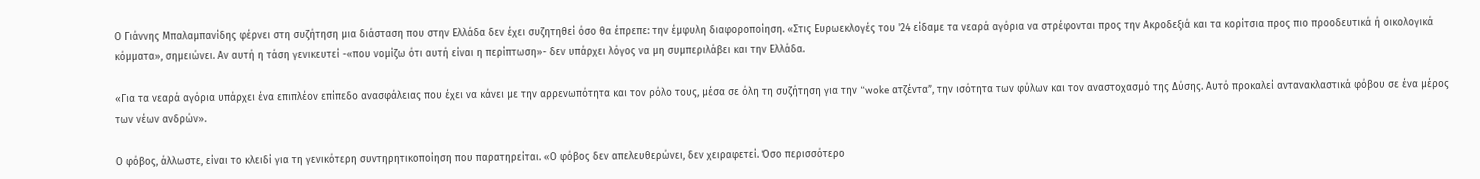Ο Γιάννης Μπαλαμπανίδης φέρνει στη συζήτηση μια διάσταση που στην Ελλάδα δεν έχει συζητηθεί όσο θα έπρεπε: την έμφυλη διαφοροποίηση. «Στις Ευρωεκλογές του '24 είδαμε τα νεαρά αγόρια να στρέφονται προς την Ακροδεξιά και τα κορίτσια προς πιο προοδευτικά ή οικολογικά κόμματα», σημειώνει. Αν αυτή η τάση γενικευτεί -«που νομίζω ότι αυτή είναι η περίπτωση»- δεν υπάρχει λόγος να μη συμπεριλάβει και την Ελλάδα.

«Για τα νεαρά αγόρια υπάρχει ένα επιπλέον επίπεδο ανασφάλειας που έχει να κάνει με την αρρενωπότητα και τον ρόλο τους, μέσα σε όλη τη συζήτηση για την “woke ατζέντα”, την ισότητα των φύλων και τον αναστοχασμό της Δύσης. Αυτό προκαλεί αντανακλαστικά φόβου σε ένα μέρος των νέων ανδρών».

Ο φόβος, άλλωστε, είναι το κλειδί για τη γενικότερη συντηρητικοποίηση που παρατηρείται. «Ο φόβος δεν απελευθερώνει, δεν χειραφετεί. Όσο περισσότερο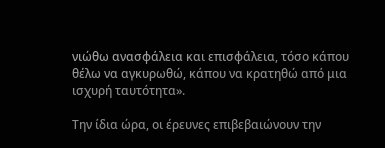νιώθω ανασφάλεια και επισφάλεια, τόσο κάπου θέλω να αγκυρωθώ, κάπου να κρατηθώ από μια ισχυρή ταυτότητα».

Την ίδια ώρα, οι έρευνες επιβεβαιώνουν την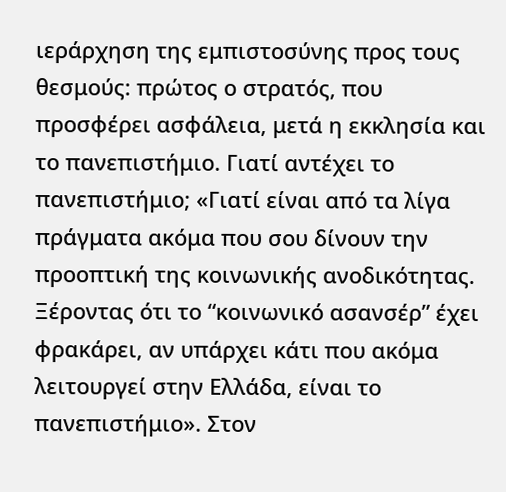ιεράρχηση της εμπιστοσύνης προς τους θεσμούς: πρώτος ο στρατός, που προσφέρει ασφάλεια, μετά η εκκλησία και το πανεπιστήμιο. Γιατί αντέχει το πανεπιστήμιο; «Γιατί είναι από τα λίγα πράγματα ακόμα που σου δίνουν την προοπτική της κοινωνικής ανοδικότητας. Ξέροντας ότι το “κοινωνικό ασανσέρ” έχει φρακάρει, αν υπάρχει κάτι που ακόμα λειτουργεί στην Ελλάδα, είναι το πανεπιστήμιο». Στον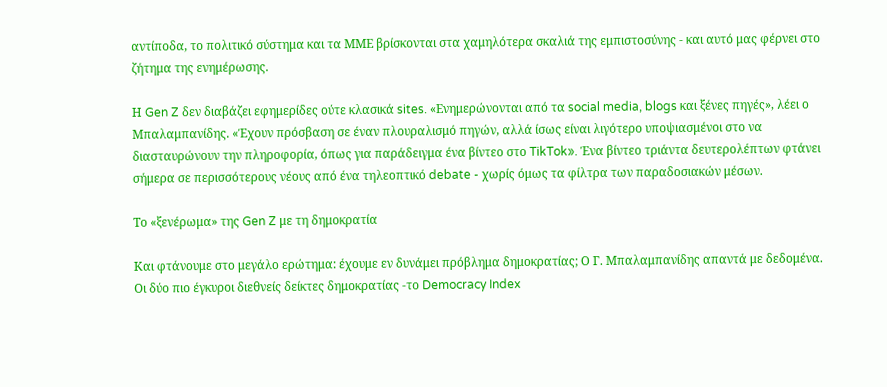αντίποδα, το πολιτικό σύστημα και τα ΜΜΕ βρίσκονται στα χαμηλότερα σκαλιά της εμπιστοσύνης - και αυτό μας φέρνει στο ζήτημα της ενημέρωσης.

Η Gen Z δεν διαβάζει εφημερίδες ούτε κλασικά sites. «Ενημερώνονται από τα social media, blogs και ξένες πηγές», λέει ο Μπαλαμπανίδης. «Έχουν πρόσβαση σε έναν πλουραλισμό πηγών, αλλά ίσως είναι λιγότερο υποψιασμένοι στο να διασταυρώνουν την πληροφορία, όπως για παράδειγμα ένα βίντεο στο TikTok». Ένα βίντεο τριάντα δευτερολέπτων φτάνει σήμερα σε περισσότερους νέους από ένα τηλεοπτικό debate - χωρίς όμως τα φίλτρα των παραδοσιακών μέσων.

Το «ξενέρωμα» της Gen Z με τη δημοκρατία

Και φτάνουμε στο μεγάλο ερώτημα: έχουμε εν δυνάμει πρόβλημα δημοκρατίας; Ο Γ. Μπαλαμπανίδης απαντά με δεδομένα. Οι δύο πιο έγκυροι διεθνείς δείκτες δημοκρατίας -το Democracy Index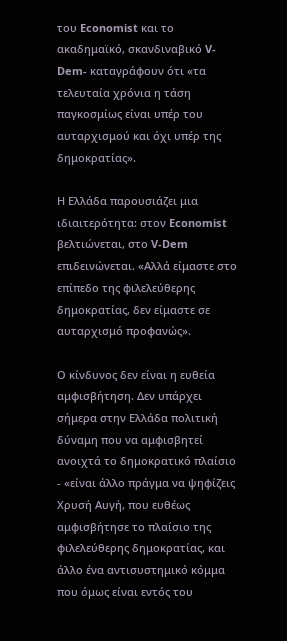του Economist και το ακαδημαϊκό, σκανδιναβικό V-Dem- καταγράφουν ότι «τα τελευταία χρόνια η τάση παγκοσμίως είναι υπέρ του αυταρχισμού και όχι υπέρ της δημοκρατίας».

Η Ελλάδα παρουσιάζει μια ιδιαιτερότητα: στον Economist βελτιώνεται, στο V-Dem επιδεινώνεται. «Αλλά είμαστε στο επίπεδο της φιλελεύθερης δημοκρατίας, δεν είμαστε σε αυταρχισμό προφανώς».

Ο κίνδυνος δεν είναι η ευθεία αμφισβήτηση. Δεν υπάρχει σήμερα στην Ελλάδα πολιτική δύναμη που να αμφισβητεί ανοιχτά το δημοκρατικό πλαίσιο - «είναι άλλο πράγμα να ψηφίζεις Χρυσή Αυγή, που ευθέως αμφισβήτησε το πλαίσιο της φιλελεύθερης δημοκρατίας, και άλλο ένα αντισυστημικό κόμμα που όμως είναι εντός του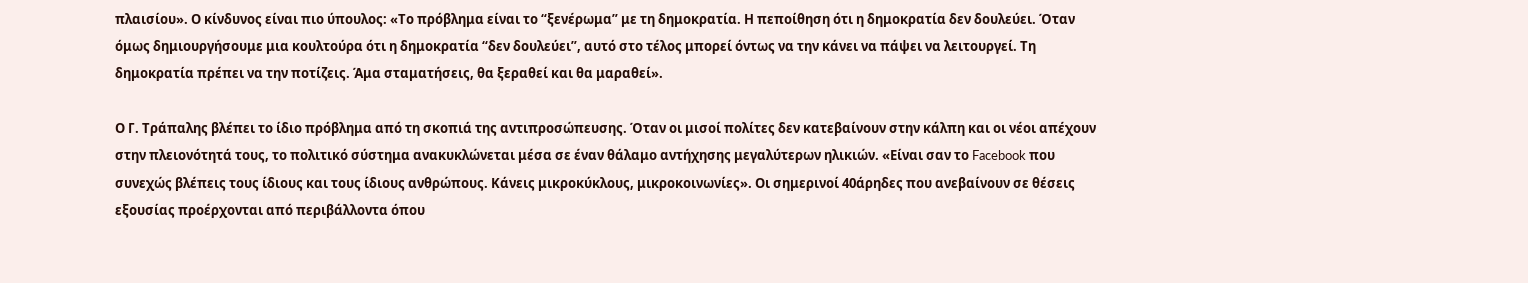πλαισίου». Ο κίνδυνος είναι πιο ύπουλος: «Το πρόβλημα είναι το “ξενέρωμα” με τη δημοκρατία. Η πεποίθηση ότι η δημοκρατία δεν δουλεύει. Όταν όμως δημιουργήσουμε μια κουλτούρα ότι η δημοκρατία “δεν δουλεύει”, αυτό στο τέλος μπορεί όντως να την κάνει να πάψει να λειτουργεί. Τη δημοκρατία πρέπει να την ποτίζεις. Άμα σταματήσεις, θα ξεραθεί και θα μαραθεί».

Ο Γ. Τράπαλης βλέπει το ίδιο πρόβλημα από τη σκοπιά της αντιπροσώπευσης. Όταν οι μισοί πολίτες δεν κατεβαίνουν στην κάλπη και οι νέοι απέχουν στην πλειονότητά τους, το πολιτικό σύστημα ανακυκλώνεται μέσα σε έναν θάλαμο αντήχησης μεγαλύτερων ηλικιών. «Είναι σαν το Facebook που συνεχώς βλέπεις τους ίδιους και τους ίδιους ανθρώπους. Κάνεις μικροκύκλους, μικροκοινωνίες». Οι σημερινοί 40άρηδες που ανεβαίνουν σε θέσεις εξουσίας προέρχονται από περιβάλλοντα όπου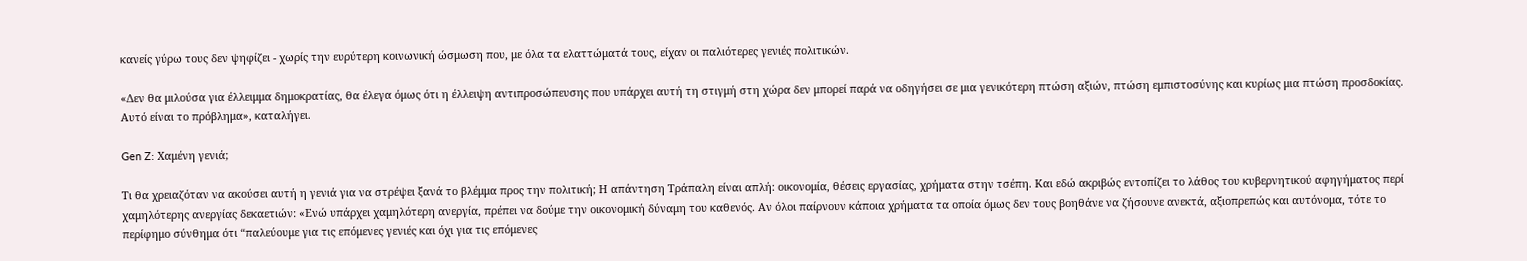κανείς γύρω τους δεν ψηφίζει - χωρίς την ευρύτερη κοινωνική ώσμωση που, με όλα τα ελαττώματά τους, είχαν οι παλιότερες γενιές πολιτικών.

«Δεν θα μιλούσα για έλλειμμα δημοκρατίας, θα έλεγα όμως ότι η έλλειψη αντιπροσώπευσης που υπάρχει αυτή τη στιγμή στη χώρα δεν μπορεί παρά να οδηγήσει σε μια γενικότερη πτώση αξιών, πτώση εμπιστοσύνης και κυρίως μια πτώση προσδοκίας. Αυτό είναι το πρόβλημα», καταλήγει.

Gen Z: Χαμένη γενιά;

Τι θα χρειαζόταν να ακούσει αυτή η γενιά για να στρέψει ξανά το βλέμμα προς την πολιτική; Η απάντηση Τράπαλη είναι απλή: οικονομία, θέσεις εργασίας, χρήματα στην τσέπη. Και εδώ ακριβώς εντοπίζει το λάθος του κυβερνητικού αφηγήματος περί χαμηλότερης ανεργίας δεκαετιών: «Ενώ υπάρχει χαμηλότερη ανεργία, πρέπει να δούμε την οικονομική δύναμη του καθενός. Αν όλοι παίρνουν κάποια χρήματα τα οποία όμως δεν τους βοηθάνε να ζήσουνε ανεκτά, αξιοπρεπώς και αυτόνομα, τότε το περίφημο σύνθημα ότι “παλεύουμε για τις επόμενες γενιές και όχι για τις επόμενες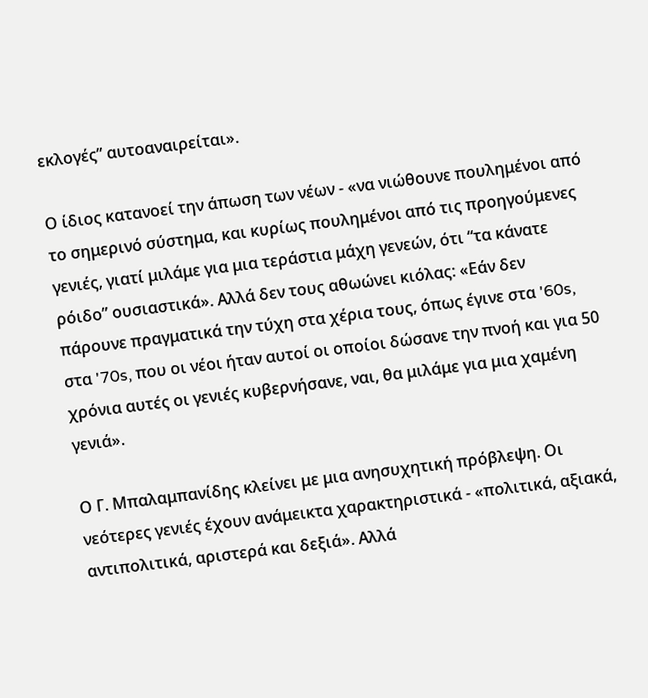εκλογές” αυτοαναιρείται».

Ο ίδιος κατανοεί την άπωση των νέων - «να νιώθουνε πουλημένοι από το σημερινό σύστημα, και κυρίως πουλημένοι από τις προηγούμενες γενιές, γιατί μιλάμε για μια τεράστια μάχη γενεών, ότι “τα κάνατε ρόιδο” ουσιαστικά». Αλλά δεν τους αθωώνει κιόλας: «Εάν δεν πάρουνε πραγματικά την τύχη στα χέρια τους, όπως έγινε στα '60s, στα '70s, που οι νέοι ήταν αυτοί οι οποίοι δώσανε την πνοή και για 50 χρόνια αυτές οι γενιές κυβερνήσανε, ναι, θα μιλάμε για μια χαμένη γενιά».

Ο Γ. Μπαλαμπανίδης κλείνει με μια ανησυχητική πρόβλεψη. Οι νεότερες γενιές έχουν ανάμεικτα χαρακτηριστικά - «πολιτικά, αξιακά, αντιπολιτικά, αριστερά και δεξιά». Αλλά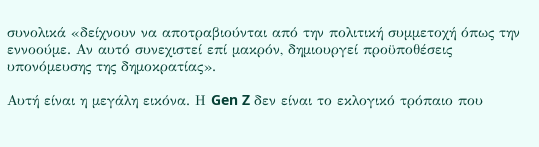συνολικά «δείχνουν να αποτραβιούνται από την πολιτική συμμετοχή όπως την εννοούμε. Αν αυτό συνεχιστεί επί μακρόν, δημιουργεί προϋποθέσεις υπονόμευσης της δημοκρατίας».

Αυτή είναι η μεγάλη εικόνα. Η Gen Z δεν είναι το εκλογικό τρόπαιο που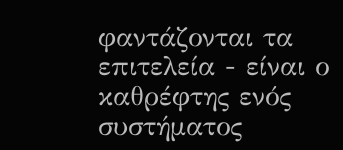φαντάζονται τα επιτελεία - είναι ο καθρέφτης ενός συστήματος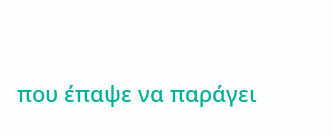που έπαψε να παράγει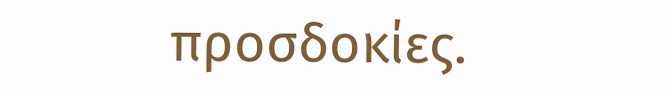προσδοκίες.